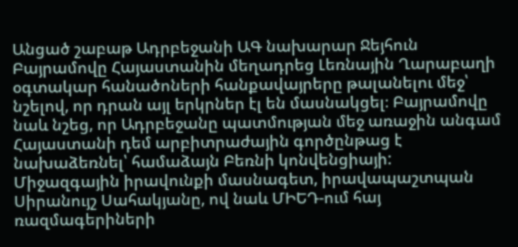Անցած շաբաթ Ադրբեջանի ԱԳ նախարար Ջեյհուն Բայրամովը Հայաստանին մեղադրեց Լեռնային Ղարաբաղի օգտակար հանածոների հանքավայրերը թալանելու մեջ՝ նշելով, որ դրան այլ երկրներ էլ են մասնակցել։ Բայրամովը նաև նշեց, որ Ադրբեջանը պատմության մեջ առաջին անգամ Հայաստանի դեմ արբիտրաժային գործընթաց է նախաձեռնել՝ համաձայն Բեռնի կոնվենցիայի:
Միջազգային իրավունքի մասնագետ, իրավապաշտպան Սիրանույշ Սահակյանը, ով նաև ՄԻԵԴ-ում հայ ռազմագերիների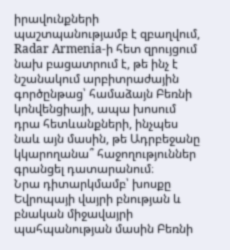իրավունքների պաշտպանությամբ է զբաղվում, Radar Armenia-ի հետ զրույցում նախ բացատրում է, թե ինչ է նշանակում արբիտրաժային գործընթաց՝ համաձայն Բեռնի կոնվենցիայի, ապա խոսում դրա հետևանքների, ինչպես նաև այն մասին, թե Ադրբեջանը կկարողանա՞ հաջողություններ գրանցել դատարանում։
Նրա դիտարկմամբ՝ խոսքը Եվրոպայի վայրի բնության և բնական միջավայրի պահպանության մասին Բեռնի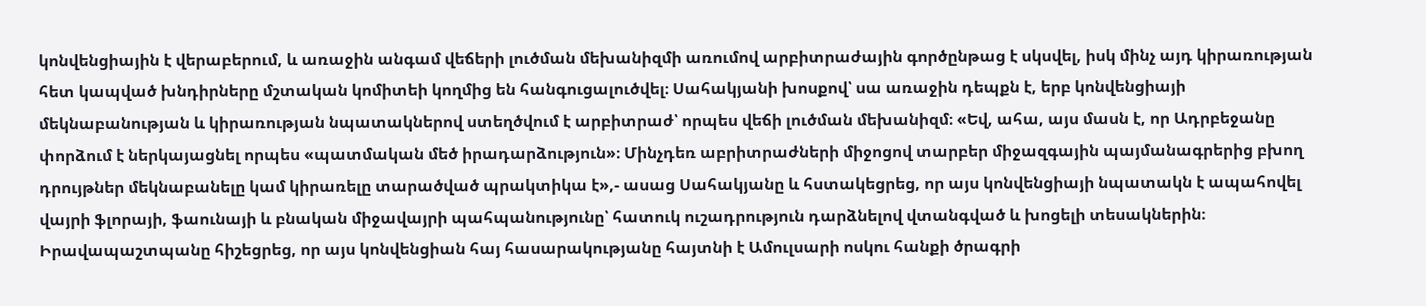կոնվենցիային է վերաբերում, և առաջին անգամ վեճերի լուծման մեխանիզմի առումով արբիտրաժային գործընթաց է սկսվել, իսկ մինչ այդ կիրառության հետ կապված խնդիրները մշտական կոմիտեի կողմից են հանգուցալուծվել։ Սահակյանի խոսքով՝ սա առաջին դեպքն է, երբ կոնվենցիայի մեկնաբանության և կիրառության նպատակներով ստեղծվում է արբիտրաժ՝ որպես վեճի լուծման մեխանիզմ։ «Եվ, ահա, այս մասն է, որ Ադրբեջանը փորձում է ներկայացնել որպես «պատմական մեծ իրադարձություն»։ Մինչդեռ աբրիտրաժների միջոցով տարբեր միջազգային պայմանագրերից բխող դրույթներ մեկնաբանելը կամ կիրառելը տարածված պրակտիկա է»,- ասաց Սահակյանը և հստակեցրեց, որ այս կոնվենցիայի նպատակն է ապահովել վայրի ֆլորայի, ֆաունայի և բնական միջավայրի պահպանությունը՝ հատուկ ուշադրություն դարձնելով վտանգված և խոցելի տեսակներին։
Իրավապաշտպանը հիշեցրեց, որ այս կոնվենցիան հայ հասարակությանը հայտնի է Ամուլսարի ոսկու հանքի ծրագրի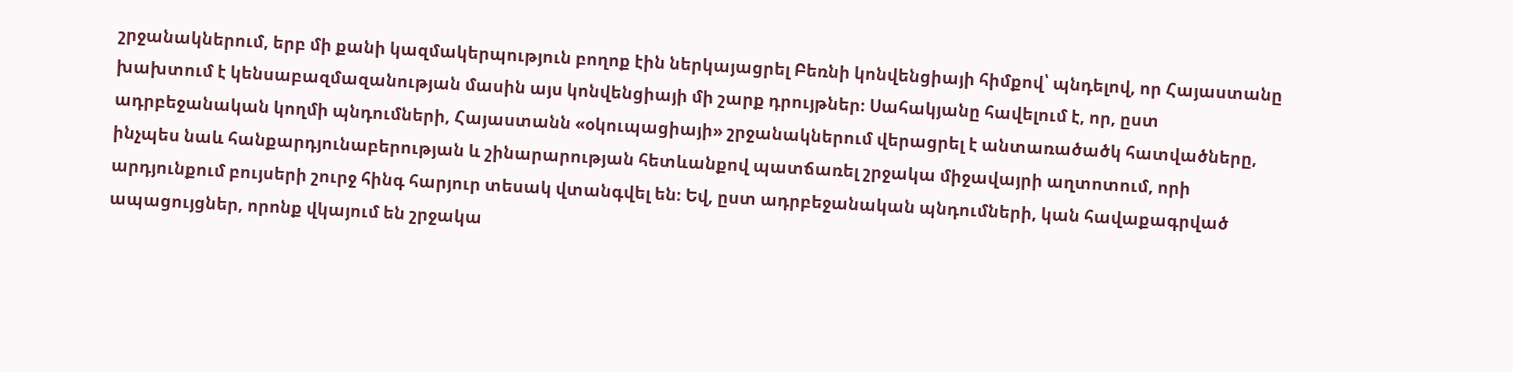շրջանակներում, երբ մի քանի կազմակերպություն բողոք էին ներկայացրել Բեռնի կոնվենցիայի հիմքով՝ պնդելով, որ Հայաստանը խախտում է կենսաբազմազանության մասին այս կոնվենցիայի մի շարք դրույթներ։ Սահակյանը հավելում է, որ, ըստ ադրբեջանական կողմի պնդումների, Հայաստանն «օկուպացիայի» շրջանակներում վերացրել է անտառածածկ հատվածները, ինչպես նաև հանքարդյունաբերության և շինարարության հետևանքով պատճառել շրջակա միջավայրի աղտոտում, որի արդյունքում բույսերի շուրջ հինգ հարյուր տեսակ վտանգվել են։ Եվ, ըստ ադրբեջանական պնդումների, կան հավաքագրված ապացույցներ, որոնք վկայում են շրջակա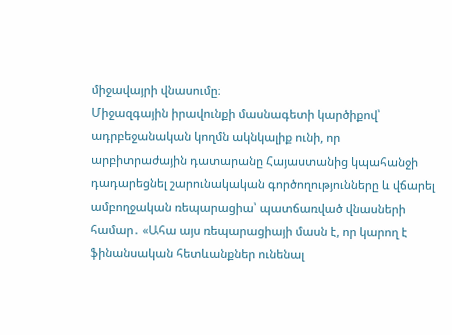միջավայրի վնասումը։
Միջազգային իրավունքի մասնագետի կարծիքով՝ ադրբեջանական կողմն ակնկալիք ունի, որ արբիտրաժային դատարանը Հայաստանից կպահանջի դադարեցնել շարունակական գործողությունները և վճարել ամբողջական ռեպարացիա՝ պատճառված վնասների համար․ «Ահա այս ռեպարացիայի մասն է, որ կարող է ֆինանսական հետևանքներ ունենալ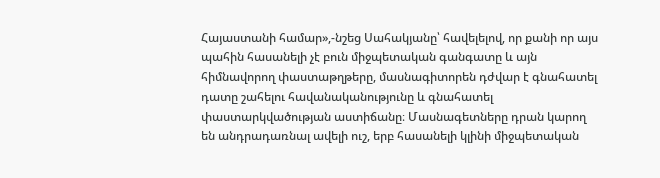Հայաստանի համար»,-նշեց Սահակյանը՝ հավելելով, որ քանի որ այս պահին հասանելի չէ բուն միջպետական գանգատը և այն հիմնավորող փաստաթղթերը, մասնագիտորեն դժվար է գնահատել դատը շահելու հավանականությունը և գնահատել փաստարկվածության աստիճանը։ Մասնագետները դրան կարող են անդրադառնալ ավելի ուշ, երբ հասանելի կլինի միջպետական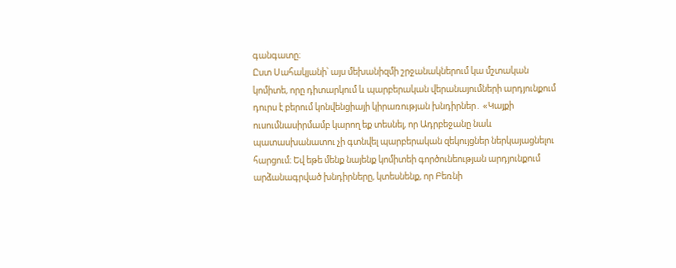գանգատը։
Ըստ Սահակյանի՝ այս մեխանիզմի շրջանակներում կա մշտական կոմիտե, որը դիտարկում և պարբերական վերանայումների արդյունքում դուրս է բերում կոնվենցիայի կիրառության խնդիրներ․ «Կայքի ուսումնասիրմամբ կարող եք տեսնել, որ Ադրբեջանը նաև պատասխանատու չի գտնվել պարբերական զեկույցներ ներկայացնելու հարցում։ Եվ եթե մենք նայենք կոմիտեի գործունեության արդյունքում արձանագրված խնդիրները, կտեսնենք, որ Բեռնի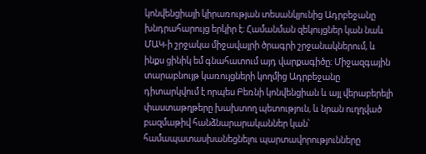կոնվենցիայի կիրառության տեսանկյունից Ադրբեջանը խնդրահարույց երկիր է։ Համանման զեկույցներ կան նաև ՄԱԿ-ի շրջակա միջավայրի ծրագրի շրջանակներում, և ինքս ցինիկ եմ գնահատում այդ վարքագիծը։ Միջազգային տարաբնույթ կառույցների կողմից Ադրբեջանը դիտարկվում է որպես Բեռնի կոնվենցիան և այլ վերաբերելի փաստաթղթերը խախտող պետություն, և նրան ուղղված բազմաթիվ հանձնարարականներ կան՝ համապատասխանեցնելու պարտավորությունները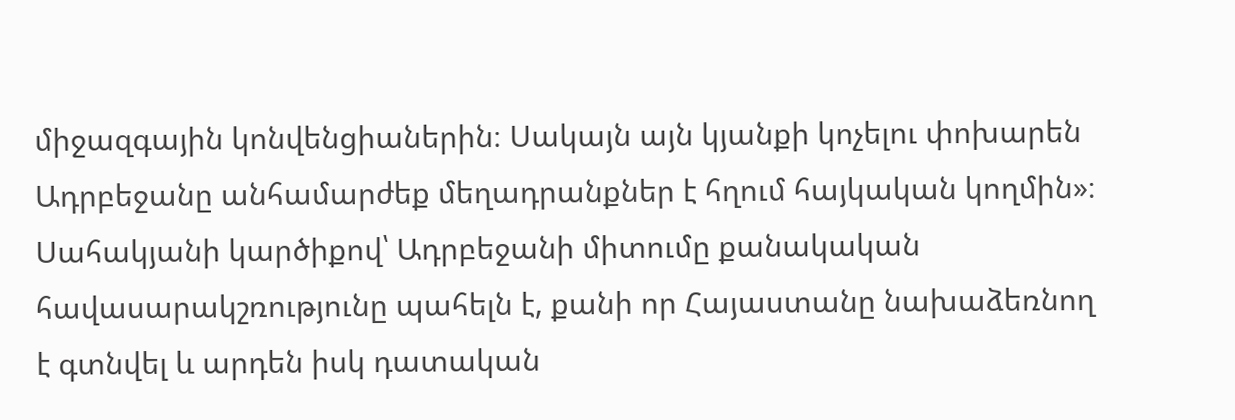միջազգային կոնվենցիաներին։ Սակայն այն կյանքի կոչելու փոխարեն Ադրբեջանը անհամարժեք մեղադրանքներ է հղում հայկական կողմին»։
Սահակյանի կարծիքով՝ Ադրբեջանի միտումը քանակական հավասարակշռությունը պահելն է, քանի որ Հայաստանը նախաձեռնող է գտնվել և արդեն իսկ դատական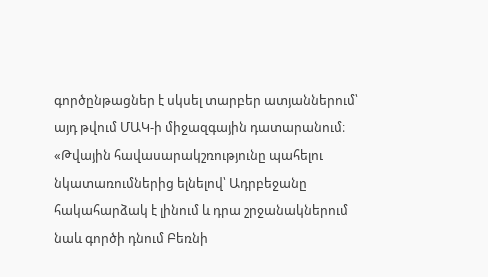գործընթացներ է սկսել տարբեր ատյաններում՝ այդ թվում ՄԱԿ-ի միջազգային դատարանում։ «Թվային հավասարակշռությունը պահելու նկատառումներից ելնելով՝ Ադրբեջանը հակահարձակ է լինում և դրա շրջանակներում նաև գործի դնում Բեռնի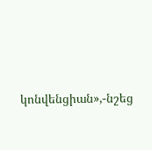կոնվենցիան»,-նշեց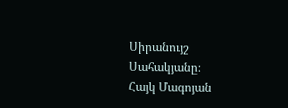Սիրանույշ Սահակյանը։
Հայկ Մագոյան